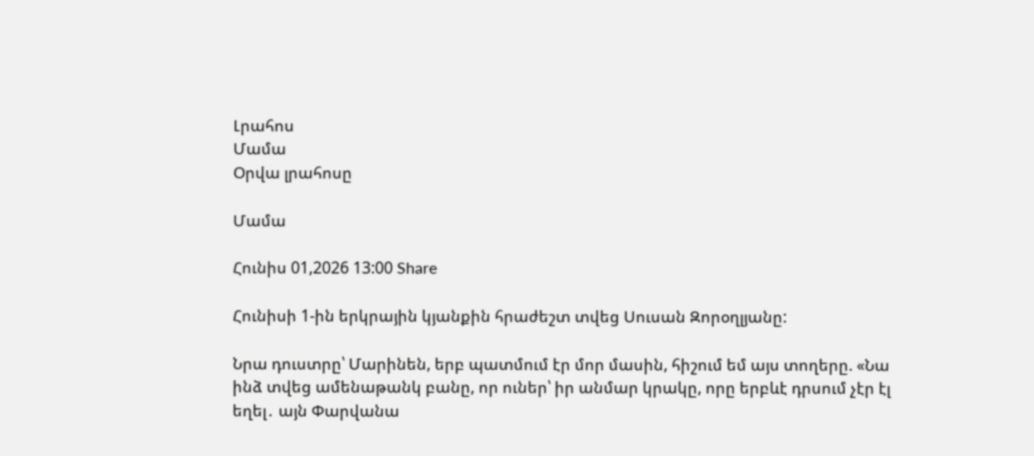Լրահոս
Մամա
Օրվա լրահոսը

Մամա

Հունիս 01,2026 13:00 Share

Հունիսի 1-ին երկրային կյանքին հրաժեշտ տվեց Սուսան Զորօղլյանը:

Նրա դուստրը՝ Մարինեն, երբ պատմում էր մոր մասին, հիշում եմ այս տողերը. «Նա ինձ տվեց ամենաթանկ բանը, որ ուներ՝ իր անմար կրակը, որը երբևէ դրսում չէր էլ եղել․ այն Փարվանա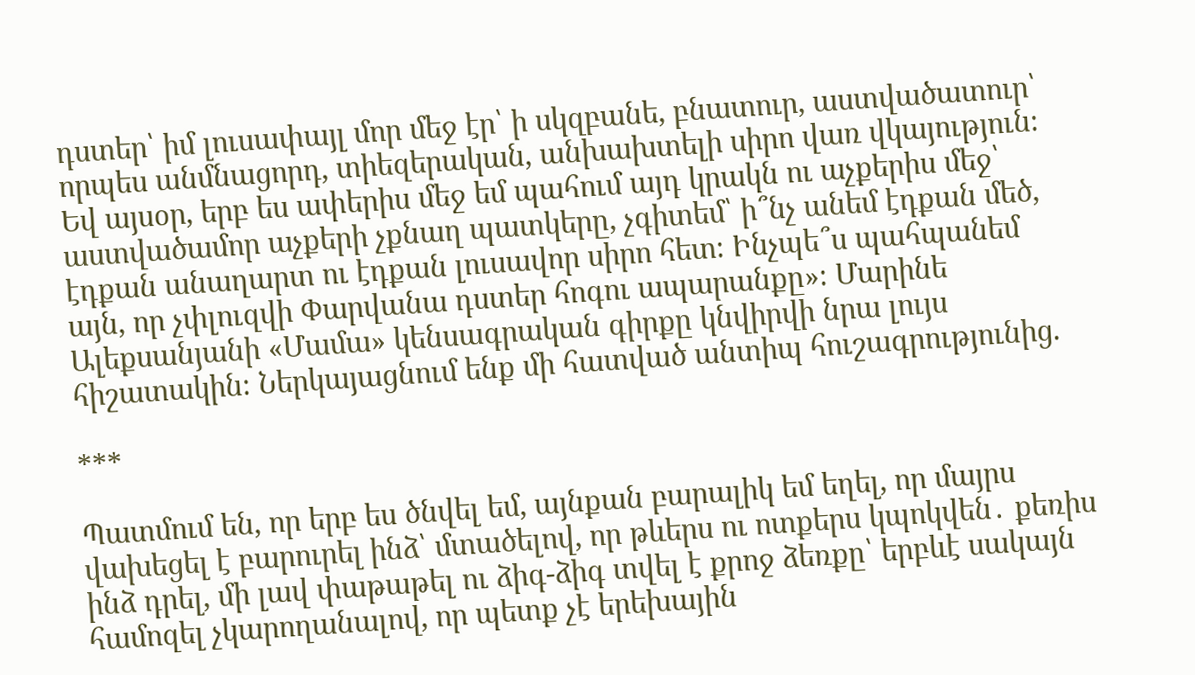դստեր՝ իմ լուսափայլ մոր մեջ էր՝ ի սկզբանե, բնատուր, աստվածատուր՝ որպես անմնացորդ, տիեզերական, անխախտելի սիրո վառ վկայություն։ Եվ այսօր, երբ ես ափերիս մեջ եմ պահում այդ կրակն ու աչքերիս մեջ՝ աստվածամոր աչքերի չքնաղ պատկերը, չգիտեմ՝ ի՞նչ անեմ էդքան մեծ, էդքան անաղարտ ու էդքան լուսավոր սիրո հետ։ Ինչպե՞ս պահպանեմ այն, որ չփլուզվի Փարվանա դստեր հոգու ապարանքը»։ Մարինե Ալեքսանյանի «Մամա» կենսագրական գիրքը կնվիրվի նրա լույս հիշատակին։ Ներկայացնում ենք մի հատված անտիպ հուշագրությունից.

***

Պատմում են, որ երբ ես ծնվել եմ, այնքան բարալիկ եմ եղել, որ մայրս վախեցել է բարուրել ինձ՝ մտածելով, որ թևերս ու ոտքերս կպոկվեն․ քեռիս ինձ դրել, մի լավ փաթաթել ու ձիգ-ձիգ տվել է քրոջ ձեռքը՝ երբևէ սակայն համոզել չկարողանալով, որ պետք չէ երեխային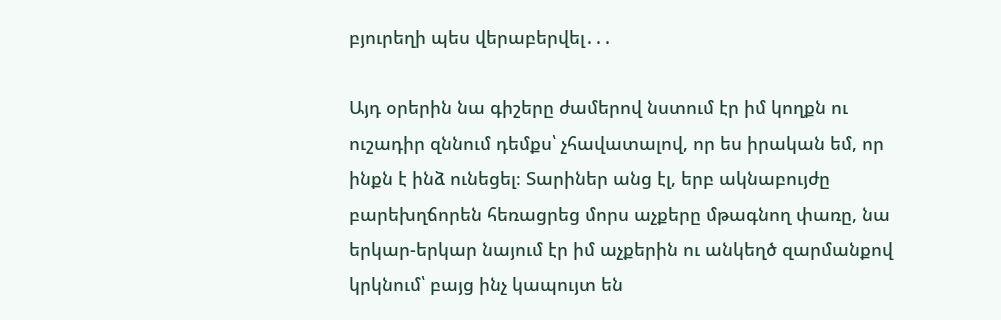բյուրեղի պես վերաբերվել․․․

Այդ օրերին նա գիշերը ժամերով նստում էր իմ կողքն ու ուշադիր զննում դեմքս՝ չհավատալով, որ ես իրական եմ, որ ինքն է ինձ ունեցել։ Տարիներ անց էլ, երբ ակնաբույժը բարեխղճորեն հեռացրեց մորս աչքերը մթագնող փառը, նա երկար-երկար նայում էր իմ աչքերին ու անկեղծ զարմանքով կրկնում՝ բայց ինչ կապույտ են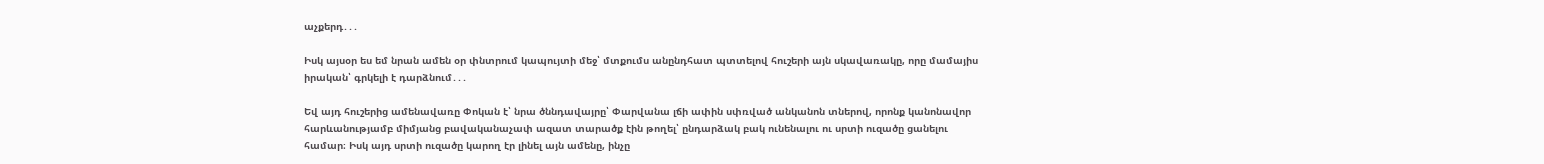աչքերդ․․․

Իսկ այսօր ես եմ նրան ամեն օր փնտրում կապույտի մեջ՝ մտքումս անընդհատ պտտելով հուշերի այն սկավառակը, որը մամայիս իրական՝ գրկելի է դարձնում․․․

Եվ այդ հուշերից ամենավառը Փոկան է՝ նրա ծննդավայրը՝ Փարվանա լճի ափին սփռված անկանոն տներով, որոնք կանոնավոր հարևանությամբ միմյանց բավականաչափ ազատ տարածք էին թողել՝ ընդարձակ բակ ունենալու ու սրտի ուզածը ցանելու համար։ Իսկ այդ սրտի ուզածը կարող էր լինել այն ամենը, ինչը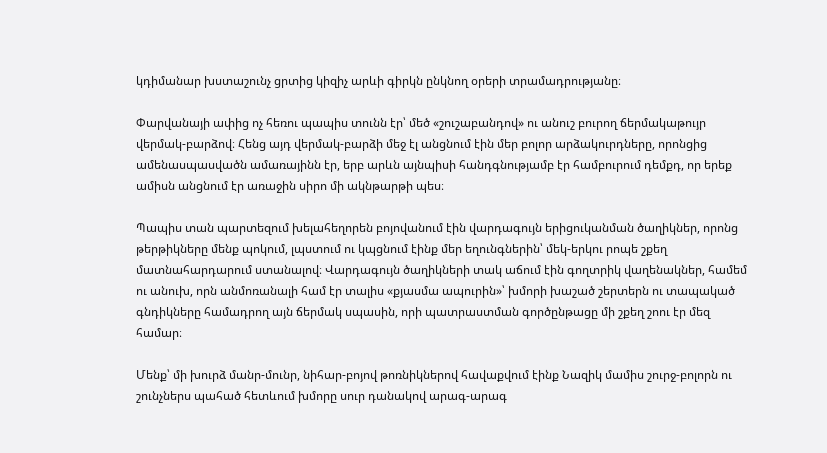կդիմանար խստաշունչ ցրտից կիզիչ արևի գիրկն ընկնող օրերի տրամադրությանը։

Փարվանայի ափից ոչ հեռու պապիս տունն էր՝ մեծ «շուշաբանդով» ու անուշ բուրող ճերմակաթույր վերմակ-բարձով։ Հենց այդ վերմակ-բարձի մեջ էլ անցնում էին մեր բոլոր արձակուրդները, որոնցից ամենասպասվածն ամառայինն էր, երբ արևն այնպիսի հանդգնությամբ էր համբուրում դեմքդ, որ երեք ամիսն անցնում էր առաջին սիրո մի ակնթարթի պես։

Պապիս տան պարտեզում խելահեղորեն բոյովանում էին վարդագույն երիցուկանման ծաղիկներ, որոնց թերթիկները մենք պոկում, լպստում ու կպցնում էինք մեր եղունգներին՝ մեկ-երկու րոպե շքեղ մատնահարդարում ստանալով։ Վարդագույն ծաղիկների տակ աճում էին գողտրիկ վաղենակներ, համեմ ու անուխ, որն անմոռանալի համ էր տալիս «քյասմա ապուրին»՝ խմորի խաշած շերտերն ու տապակած գնդիկները համադրող այն ճերմակ սպասին, որի պատրաստման գործընթացը մի շքեղ շոու էր մեզ համար։

Մենք՝ մի խուրձ մանր-մունր, նիհար-բոյով թոռնիկներով հավաքվում էինք Նազիկ մամիս շուրջ-բոլորն ու շունչներս պահած հետևում խմորը սուր դանակով արագ-արագ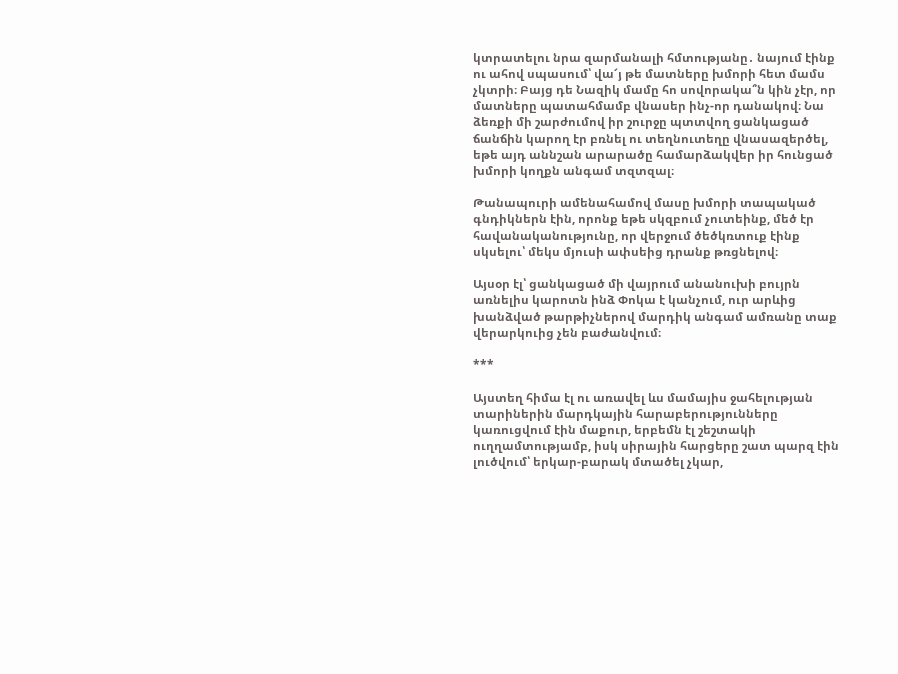կտրատելու նրա զարմանալի հմտությանը․ նայում էինք ու ահով սպասում՝ վա՜յ թե մատները խմորի հետ մամս չկտրի։ Բայց դե Նազիկ մամը հո սովորակա՞ն կին չէր, որ մատները պատահմամբ վնասեր ինչ-որ դանակով։ Նա ձեռքի մի շարժումով իր շուրջը պտտվող ցանկացած ճանճին կարող էր բռնել ու տեղնուտեղը վնասազերծել, եթե այդ աննշան արարածը համարձակվեր իր հունցած խմորի կողքն անգամ տզտզալ։

Թանապուրի ամենահամով մասը խմորի տապակած գնդիկներն էին, որոնք եթե սկզբում չուտեինք, մեծ էր հավանականությունը, որ վերջում ծեծկռտուք էինք սկսելու՝ մեկս մյուսի ափսեից դրանք թռցնելով։

Այսօր էլ՝ ցանկացած մի վայրում անանուխի բույրն առնելիս կարոտն ինձ Փոկա է կանչում, ուր արևից խանձված թարթիչներով մարդիկ անգամ ամռանը տաք վերարկուից չեն բաժանվում։

***

Այստեղ հիմա էլ ու առավել ևս մամայիս ջահելության տարիներին մարդկային հարաբերությունները կառուցվում էին մաքուր, երբեմն էլ շեշտակի ուղղամտությամբ, իսկ սիրային հարցերը շատ պարզ էին լուծվում՝ երկար-բարակ մտածել չկար,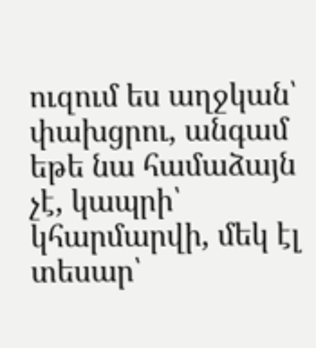ուզում ես աղջկան՝ փախցրու, անգամ եթե նա համաձայն չէ, կապրի՝ կհարմարվի, մեկ էլ տեսար՝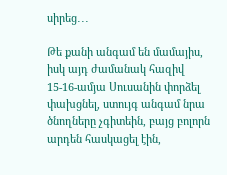սիրեց․․․

Թե քանի անգամ են մամայիս, իսկ այդ ժամանակ հազիվ 15-16-ամյա Սուսանին փորձել փախցնել, ստույգ անգամ նրա ծնողները չգիտեին, բայց բոլորն արդեն հասկացել էին,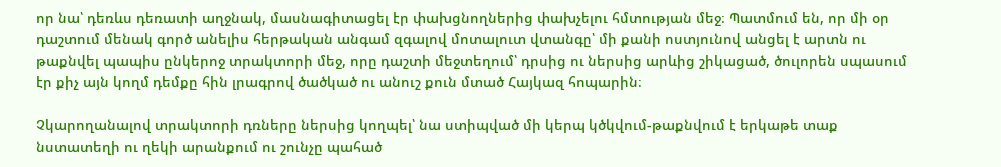որ նա՝ դեռևս դեռատի աղջնակ, մասնագիտացել էր փախցնողներից փախչելու հմտության մեջ։ Պատմում են, որ մի օր դաշտում մենակ գործ անելիս հերթական անգամ զգալով մոտալուտ վտանգը՝ մի քանի ոստյունով անցել է արտն ու թաքնվել պապիս ընկերոջ տրակտորի մեջ, որը դաշտի մեջտեղում՝ դրսից ու ներսից արևից շիկացած, ծուլորեն սպասում էր քիչ այն կողմ դեմքը հին լրագրով ծածկած ու անուշ քուն մտած Հայկազ հոպարին։

Չկարողանալով տրակտորի դռները ներսից կողպել՝ նա ստիպված մի կերպ կծկվում-թաքնվում է երկաթե տաք նստատեղի ու ղեկի արանքում ու շունչը պահած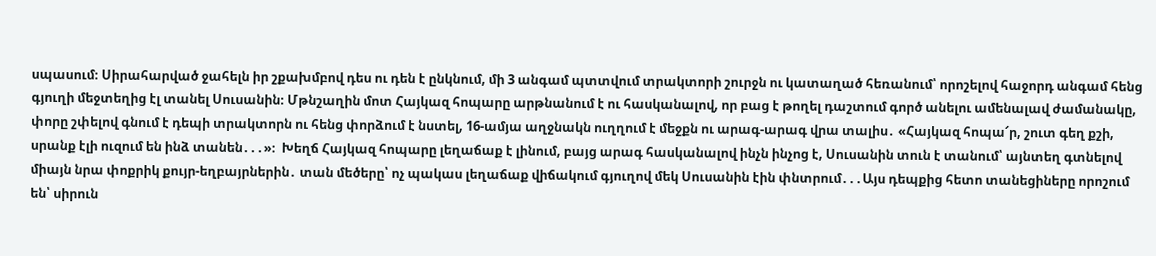սպասում։ Սիրահարված ջահելն իր շքախմբով դես ու դեն է ընկնում, մի 3 անգամ պտտվում տրակտորի շուրջն ու կատաղած հեռանում՝ որոշելով հաջորդ անգամ հենց գյուղի մեջտեղից էլ տանել Սուսանին։ Մթնշաղին մոտ Հայկազ հոպարը արթնանում է ու հասկանալով, որ բաց է թողել դաշտում գործ անելու ամենալավ ժամանակը, փորը շփելով գնում է դեպի տրակտորն ու հենց փորձում է նստել, 16-ամյա աղջնակն ուղղում է մեջքն ու արագ-արագ վրա տալիս․ «Հայկազ հոպա՜ր, շուտ գեղ քշի, սրանք էլի ուզում են ինձ տանեն․․․»։  Խեղճ Հայկազ հոպարը լեղաճաք է լինում, բայց արագ հասկանալով ինչն ինչոց է, Սուսանին տուն է տանում՝ այնտեղ գտնելով միայն նրա փոքրիկ քույր-եղբայրներին․ տան մեծերը՝ ոչ պակաս լեղաճաք վիճակում գյուղով մեկ Սուսանին էին փնտրում․․․Այս դեպքից հետո տանեցիները որոշում են՝ սիրուն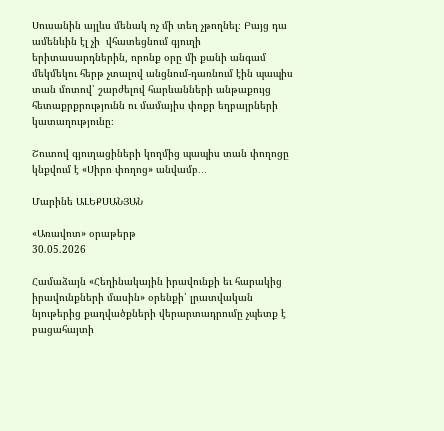Սուսանին այլևս մենակ ոչ մի տեղ չթողնել։ Բայց դա ամենևին էլ չի  վհատեցնում գյուղի երիտասարդներին, որոնք օրը մի քանի անգամ մեկմեկու հերթ չտալով անցնում-դառնում էին պապիս տան մոտով՝ շարժելով հարևանների անթաքույց հետաքրքրությունն ու մամայիս փոքր եղբայրների կատաղությունը։

Շուտով գյուղացիների կողմից պապիս տան փողոցը կնքվում է «Սիրո փողոց» անվամբ․․․

Մարինե ԱԼԵՔՍԱՆՅԱՆ

«Առավոտ» օրաթերթ
30.05.2026

Համաձայն «Հեղինակային իրավունքի եւ հարակից իրավունքների մասին» օրենքի՝ լրատվական նյութերից քաղվածքների վերարտադրումը չպետք է բացահայտի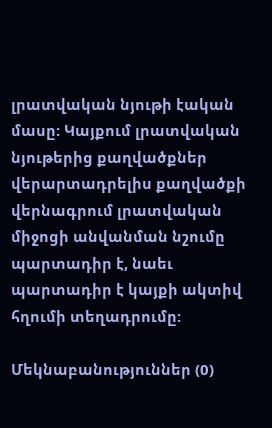լրատվական նյութի էական մասը: Կայքում լրատվական նյութերից քաղվածքներ վերարտադրելիս քաղվածքի վերնագրում լրատվական միջոցի անվանման նշումը պարտադիր է, նաեւ պարտադիր է կայքի ակտիվ հղումի տեղադրումը:

Մեկնաբանություններ (0)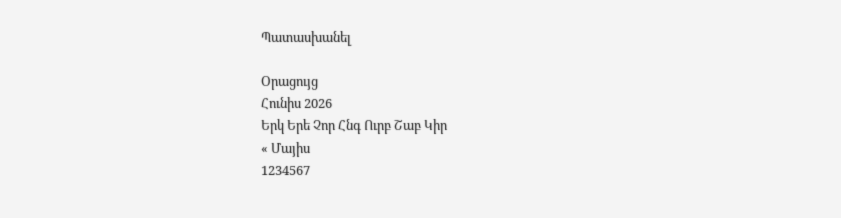Պատասխանել

Օրացույց
Հունիս 2026
Երկ Երե Չոր Հնգ Ուրբ Շաբ Կիր
« Մայիս
1234567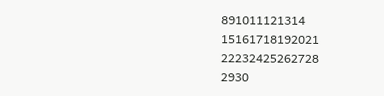891011121314
15161718192021
22232425262728
2930